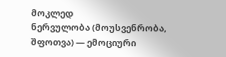მოკლედ
ნერვულობა (მოუსვენრობა, შფოთვა) — ემოციური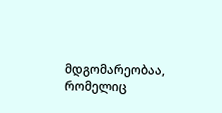მდგომარეობაა, რომელიც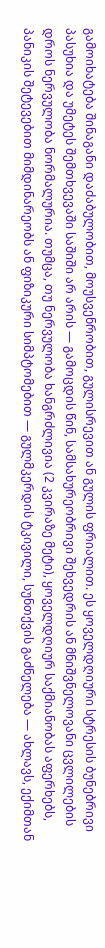გამოიხატება შინაგანი დაძაბულობით, მოუსვენრობით, გულისრევით ან გულის ფრიალით. ეს ყოველდღიური სტრესის ბუნებრივი პასუხია და უმეტეს შემთხვევაში საშიში არ არის — გამოცდის წინ, სამსახურეობრივი შეხვედრის ან მნიშვნელოვანი ცვლილების დროს ნერვულობა ნორმალურია. თუმცა, თუ ნერვულობა ხანგრძლივია (2 კვირაზე მეტი), ყოველდღიურ საქმიანობას აფერხებს, პანიკის შეტევებით მიმდინარეობს ან ფიზიკური სიმპტომებით — გულმკერდის ტკივილი, სუნთქვის გაძნელება — ახლავს, ექიმთან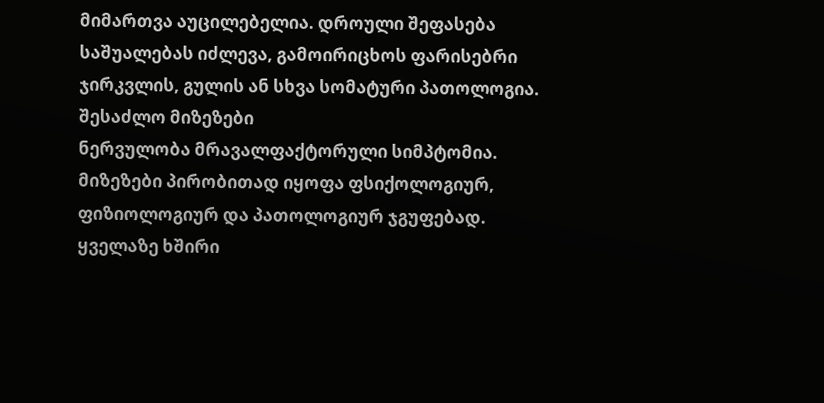მიმართვა აუცილებელია. დროული შეფასება საშუალებას იძლევა, გამოირიცხოს ფარისებრი ჯირკვლის, გულის ან სხვა სომატური პათოლოგია.
შესაძლო მიზეზები
ნერვულობა მრავალფაქტორული სიმპტომია. მიზეზები პირობითად იყოფა ფსიქოლოგიურ, ფიზიოლოგიურ და პათოლოგიურ ჯგუფებად.
ყველაზე ხშირი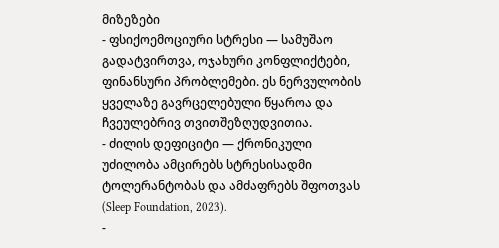მიზეზები
- ფსიქოემოციური სტრესი — სამუშაო გადატვირთვა, ოჯახური კონფლიქტები, ფინანსური პრობლემები. ეს ნერვულობის ყველაზე გავრცელებული წყაროა და ჩვეულებრივ თვითშეზღუდვითია.
- ძილის დეფიციტი — ქრონიკული უძილობა ამცირებს სტრესისადმი ტოლერანტობას და ამძაფრებს შფოთვას (Sleep Foundation, 2023).
-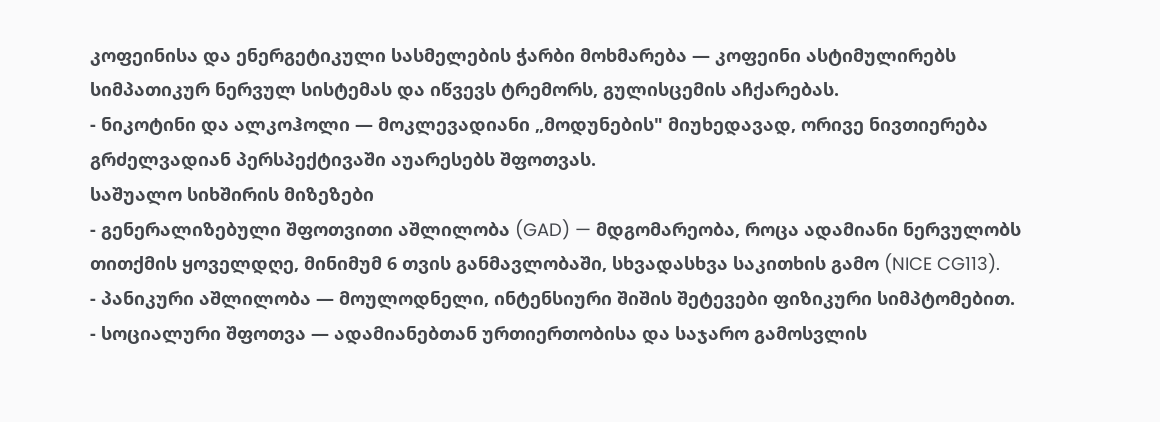კოფეინისა და ენერგეტიკული სასმელების ჭარბი მოხმარება — კოფეინი ასტიმულირებს სიმპათიკურ ნერვულ სისტემას და იწვევს ტრემორს, გულისცემის აჩქარებას.
- ნიკოტინი და ალკოჰოლი — მოკლევადიანი „მოდუნების" მიუხედავად, ორივე ნივთიერება გრძელვადიან პერსპექტივაში აუარესებს შფოთვას.
საშუალო სიხშირის მიზეზები
- გენერალიზებული შფოთვითი აშლილობა (GAD) — მდგომარეობა, როცა ადამიანი ნერვულობს თითქმის ყოველდღე, მინიმუმ 6 თვის განმავლობაში, სხვადასხვა საკითხის გამო (NICE CG113).
- პანიკური აშლილობა — მოულოდნელი, ინტენსიური შიშის შეტევები ფიზიკური სიმპტომებით.
- სოციალური შფოთვა — ადამიანებთან ურთიერთობისა და საჯარო გამოსვლის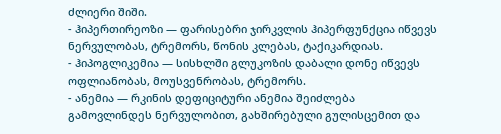ძლიერი შიში.
- ჰიპერთირეოზი — ფარისებრი ჯირკვლის ჰიპერფუნქცია იწვევს ნერვულობას, ტრემორს, წონის კლებას, ტაქიკარდიას.
- ჰიპოგლიკემია — სისხლში გლუკოზის დაბალი დონე იწვევს ოფლიანობას, მოუსვენრობას, ტრემორს.
- ანემია — რკინის დეფიციტური ანემია შეიძლება გამოვლინდეს ნერვულობით, გახშირებული გულისცემით და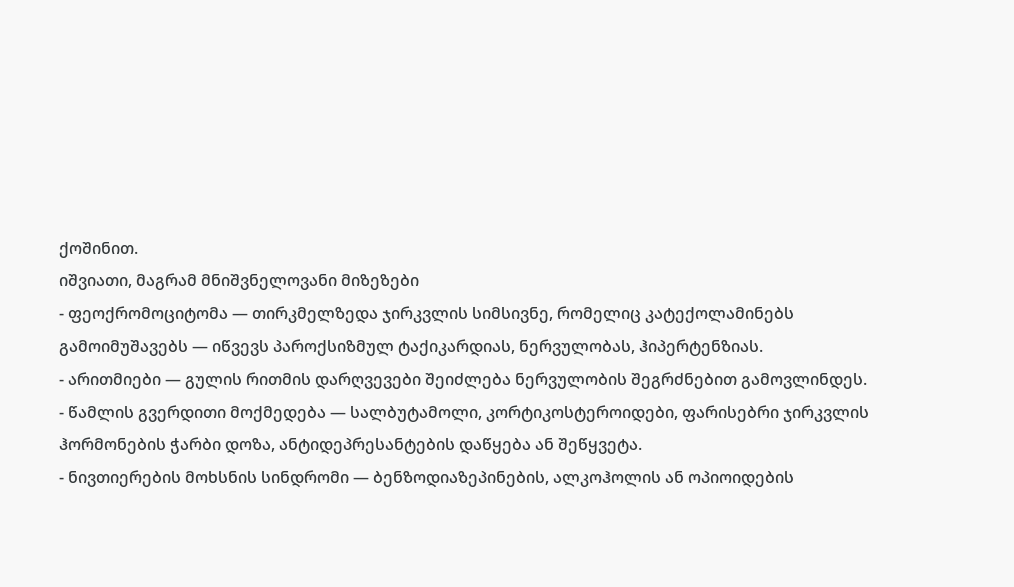ქოშინით.
იშვიათი, მაგრამ მნიშვნელოვანი მიზეზები
- ფეოქრომოციტომა — თირკმელზედა ჯირკვლის სიმსივნე, რომელიც კატექოლამინებს გამოიმუშავებს — იწვევს პაროქსიზმულ ტაქიკარდიას, ნერვულობას, ჰიპერტენზიას.
- არითმიები — გულის რითმის დარღვევები შეიძლება ნერვულობის შეგრძნებით გამოვლინდეს.
- წამლის გვერდითი მოქმედება — სალბუტამოლი, კორტიკოსტეროიდები, ფარისებრი ჯირკვლის ჰორმონების ჭარბი დოზა, ანტიდეპრესანტების დაწყება ან შეწყვეტა.
- ნივთიერების მოხსნის სინდრომი — ბენზოდიაზეპინების, ალკოჰოლის ან ოპიოიდების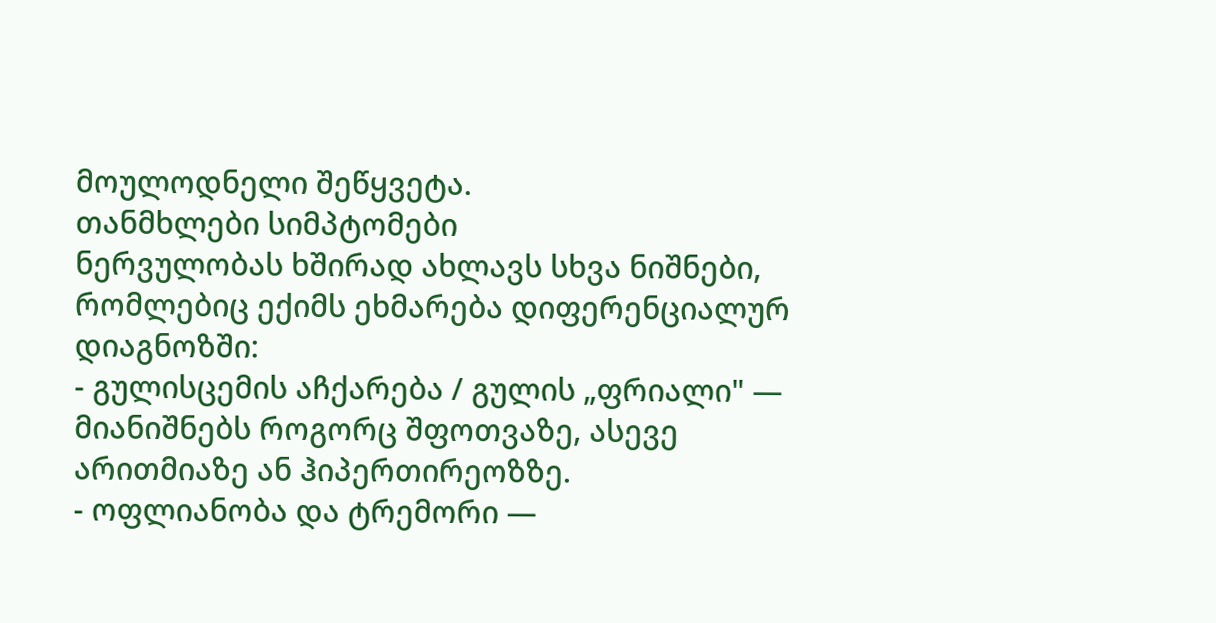მოულოდნელი შეწყვეტა.
თანმხლები სიმპტომები
ნერვულობას ხშირად ახლავს სხვა ნიშნები, რომლებიც ექიმს ეხმარება დიფერენციალურ დიაგნოზში:
- გულისცემის აჩქარება / გულის „ფრიალი" — მიანიშნებს როგორც შფოთვაზე, ასევე არითმიაზე ან ჰიპერთირეოზზე.
- ოფლიანობა და ტრემორი —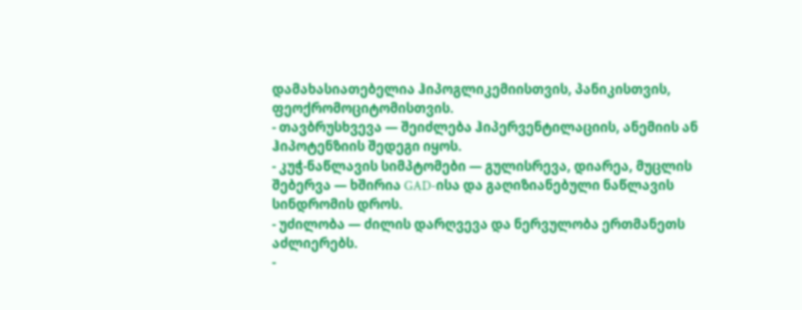დამახასიათებელია ჰიპოგლიკემიისთვის, პანიკისთვის, ფეოქრომოციტომისთვის.
- თავბრუსხვევა — შეიძლება ჰიპერვენტილაციის, ანემიის ან ჰიპოტენზიის შედეგი იყოს.
- კუჭ-ნაწლავის სიმპტომები — გულისრევა, დიარეა, მუცლის შებერვა — ხშირია GAD-ისა და გაღიზიანებული ნაწლავის სინდრომის დროს.
- უძილობა — ძილის დარღვევა და ნერვულობა ერთმანეთს აძლიერებს.
-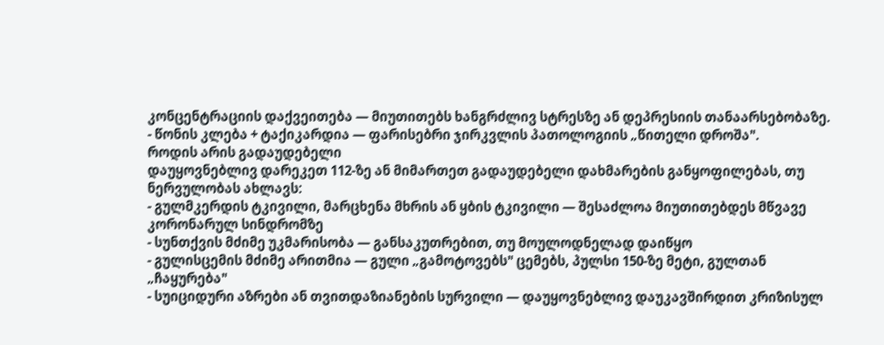კონცენტრაციის დაქვეითება — მიუთითებს ხანგრძლივ სტრესზე ან დეპრესიის თანაარსებობაზე.
- წონის კლება + ტაქიკარდია — ფარისებრი ჯირკვლის პათოლოგიის „წითელი დროშა".
როდის არის გადაუდებელი
დაუყოვნებლივ დარეკეთ 112-ზე ან მიმართეთ გადაუდებელი დახმარების განყოფილებას, თუ ნერვულობას ახლავს:
- გულმკერდის ტკივილი, მარცხენა მხრის ან ყბის ტკივილი — შესაძლოა მიუთითებდეს მწვავე კორონარულ სინდრომზე
- სუნთქვის მძიმე უკმარისობა — განსაკუთრებით, თუ მოულოდნელად დაიწყო
- გულისცემის მძიმე არითმია — გული „გამოტოვებს" ცემებს, პულსი 150-ზე მეტი, გულთან „ჩაყურება"
- სუიციდური აზრები ან თვითდაზიანების სურვილი — დაუყოვნებლივ დაუკავშირდით კრიზისულ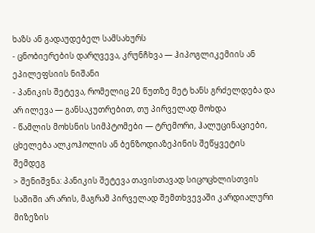ხაზს ან გადაუდებელ სამსახურს
- ცნობიერების დარღვევა, კრუნჩხვა — ჰიპოგლიკემიის ან ეპილეფსიის ნიშანი
- პანიკის შეტევა, რომელიც 20 წუთზე მეტ ხანს გრძელდება და არ ილევა — განსაკუთრებით, თუ პირველად მოხდა
- წამლის მოხსნის სიმპტომები — ტრემორი, ჰალუცინაციები, ცხელება ალკოჰოლის ან ბენზოდიაზეპინის შეწყვეტის შემდეგ
> შენიშვნა: პანიკის შეტევა თავისთავად სიცოცხლისთვის საშიში არ არის, მაგრამ პირველად შემთხვევაში კარდიალური მიზეზის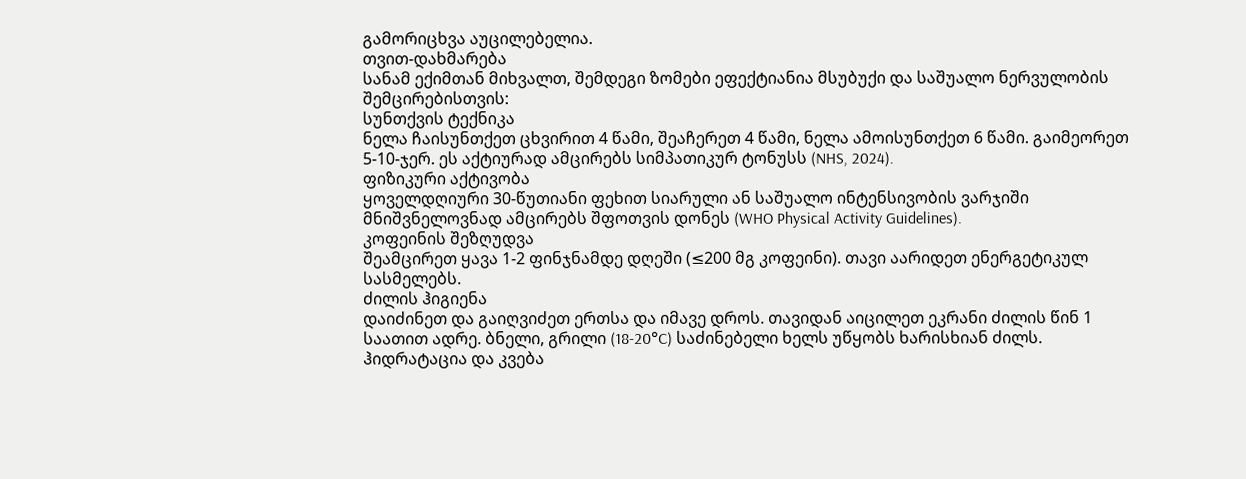გამორიცხვა აუცილებელია.
თვით-დახმარება
სანამ ექიმთან მიხვალთ, შემდეგი ზომები ეფექტიანია მსუბუქი და საშუალო ნერვულობის შემცირებისთვის:
სუნთქვის ტექნიკა
ნელა ჩაისუნთქეთ ცხვირით 4 წამი, შეაჩერეთ 4 წამი, ნელა ამოისუნთქეთ 6 წამი. გაიმეორეთ 5-10-ჯერ. ეს აქტიურად ამცირებს სიმპათიკურ ტონუსს (NHS, 2024).
ფიზიკური აქტივობა
ყოველდღიური 30-წუთიანი ფეხით სიარული ან საშუალო ინტენსივობის ვარჯიში მნიშვნელოვნად ამცირებს შფოთვის დონეს (WHO Physical Activity Guidelines).
კოფეინის შეზღუდვა
შეამცირეთ ყავა 1-2 ფინჯნამდე დღეში (≤200 მგ კოფეინი). თავი აარიდეთ ენერგეტიკულ სასმელებს.
ძილის ჰიგიენა
დაიძინეთ და გაიღვიძეთ ერთსა და იმავე დროს. თავიდან აიცილეთ ეკრანი ძილის წინ 1 საათით ადრე. ბნელი, გრილი (18-20°C) საძინებელი ხელს უწყობს ხარისხიან ძილს.
ჰიდრატაცია და კვება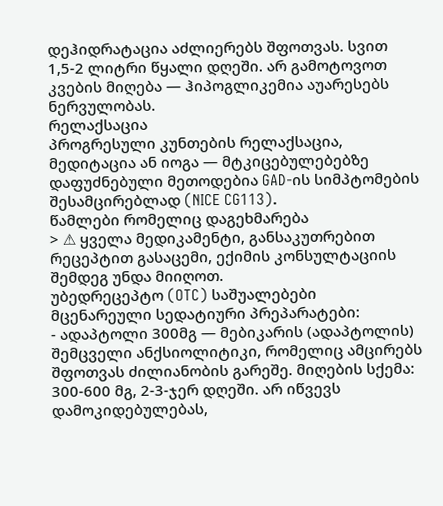დეჰიდრატაცია აძლიერებს შფოთვას. სვით 1,5-2 ლიტრი წყალი დღეში. არ გამოტოვოთ კვების მიღება — ჰიპოგლიკემია აუარესებს ნერვულობას.
რელაქსაცია
პროგრესული კუნთების რელაქსაცია, მედიტაცია ან იოგა — მტკიცებულებებზე დაფუძნებული მეთოდებია GAD-ის სიმპტომების შესამცირებლად (NICE CG113).
წამლები რომელიც დაგეხმარება
> ⚠ ყველა მედიკამენტი, განსაკუთრებით რეცეპტით გასაცემი, ექიმის კონსულტაციის შემდეგ უნდა მიიღოთ.
უბედრეცეპტო (OTC) საშუალებები
მცენარეული სედატიური პრეპარატები:
- ადაპტოლი 300მგ — მებიკარის (ადაპტოლის) შემცველი ანქსიოლიტიკი, რომელიც ამცირებს შფოთვას ძილიანობის გარეშე. მიღების სქემა: 300-600 მგ, 2-3-ჯერ დღეში. არ იწვევს დამოკიდებულებას,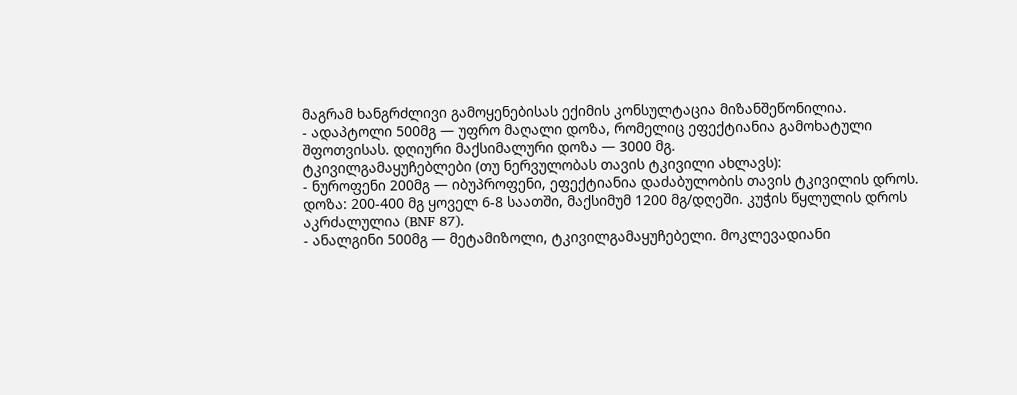მაგრამ ხანგრძლივი გამოყენებისას ექიმის კონსულტაცია მიზანშეწონილია.
- ადაპტოლი 500მგ — უფრო მაღალი დოზა, რომელიც ეფექტიანია გამოხატული შფოთვისას. დღიური მაქსიმალური დოზა — 3000 მგ.
ტკივილგამაყუჩებლები (თუ ნერვულობას თავის ტკივილი ახლავს):
- ნუროფენი 200მგ — იბუპროფენი, ეფექტიანია დაძაბულობის თავის ტკივილის დროს. დოზა: 200-400 მგ ყოველ 6-8 საათში, მაქსიმუმ 1200 მგ/დღეში. კუჭის წყლულის დროს აკრძალულია (BNF 87).
- ანალგინი 500მგ — მეტამიზოლი, ტკივილგამაყუჩებელი. მოკლევადიანი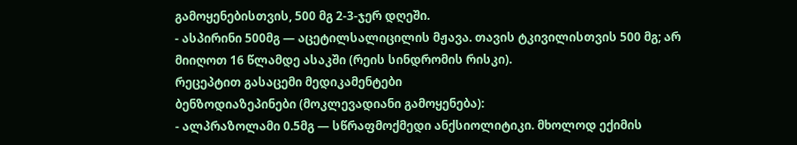გამოყენებისთვის, 500 მგ 2-3-ჯერ დღეში.
- ასპირინი 500მგ — აცეტილსალიცილის მჟავა. თავის ტკივილისთვის 500 მგ; არ მიიღოთ 16 წლამდე ასაკში (რეის სინდრომის რისკი).
რეცეპტით გასაცემი მედიკამენტები
ბენზოდიაზეპინები (მოკლევადიანი გამოყენება):
- ალპრაზოლამი 0.5მგ — სწრაფმოქმედი ანქსიოლიტიკი. მხოლოდ ექიმის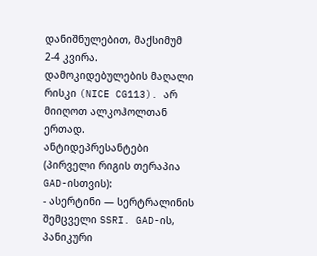დანიშნულებით, მაქსიმუმ 2-4 კვირა. დამოკიდებულების მაღალი რისკი (NICE CG113). არ მიიღოთ ალკოჰოლთან ერთად.
ანტიდეპრესანტები (პირველი რიგის თერაპია GAD-ისთვის):
- ასერტინი — სერტრალინის შემცველი SSRI. GAD-ის, პანიკური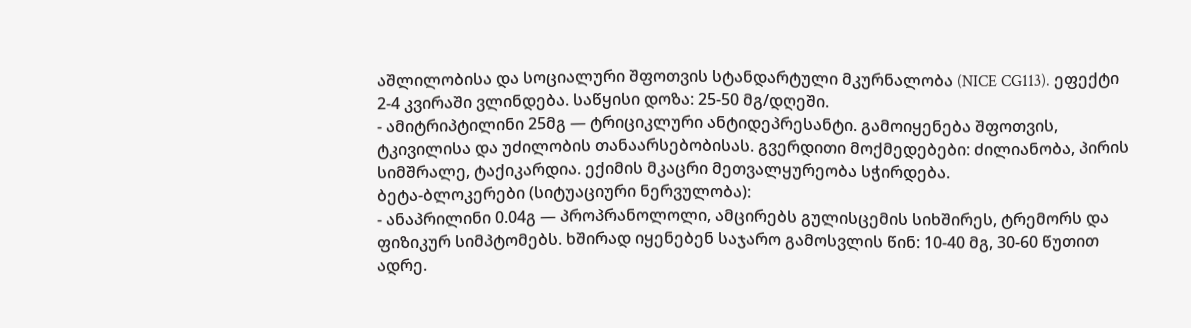აშლილობისა და სოციალური შფოთვის სტანდარტული მკურნალობა (NICE CG113). ეფექტი 2-4 კვირაში ვლინდება. საწყისი დოზა: 25-50 მგ/დღეში.
- ამიტრიპტილინი 25მგ — ტრიციკლური ანტიდეპრესანტი. გამოიყენება შფოთვის, ტკივილისა და უძილობის თანაარსებობისას. გვერდითი მოქმედებები: ძილიანობა, პირის სიმშრალე, ტაქიკარდია. ექიმის მკაცრი მეთვალყურეობა სჭირდება.
ბეტა-ბლოკერები (სიტუაციური ნერვულობა):
- ანაპრილინი 0.04გ — პროპრანოლოლი, ამცირებს გულისცემის სიხშირეს, ტრემორს და ფიზიკურ სიმპტომებს. ხშირად იყენებენ საჯარო გამოსვლის წინ: 10-40 მგ, 30-60 წუთით ადრე.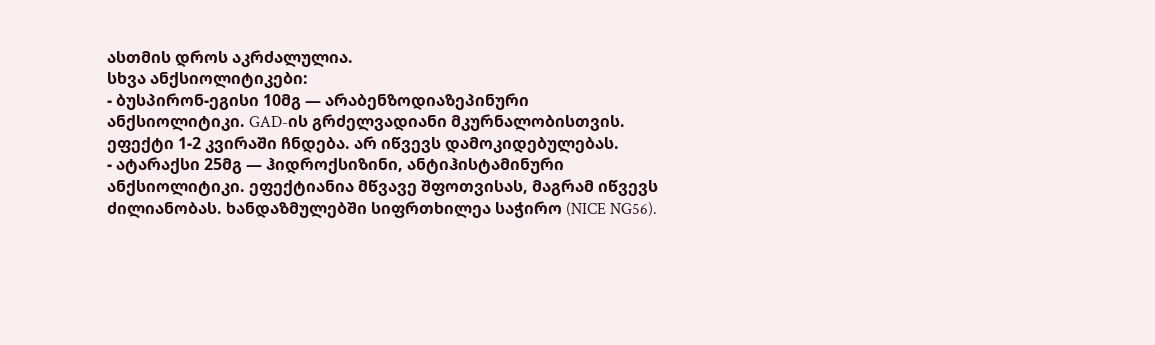ასთმის დროს აკრძალულია.
სხვა ანქსიოლიტიკები:
- ბუსპირონ-ეგისი 10მგ — არაბენზოდიაზეპინური ანქსიოლიტიკი. GAD-ის გრძელვადიანი მკურნალობისთვის. ეფექტი 1-2 კვირაში ჩნდება. არ იწვევს დამოკიდებულებას.
- ატარაქსი 25მგ — ჰიდროქსიზინი, ანტიჰისტამინური ანქსიოლიტიკი. ეფექტიანია მწვავე შფოთვისას, მაგრამ იწვევს ძილიანობას. ხანდაზმულებში სიფრთხილეა საჭირო (NICE NG56).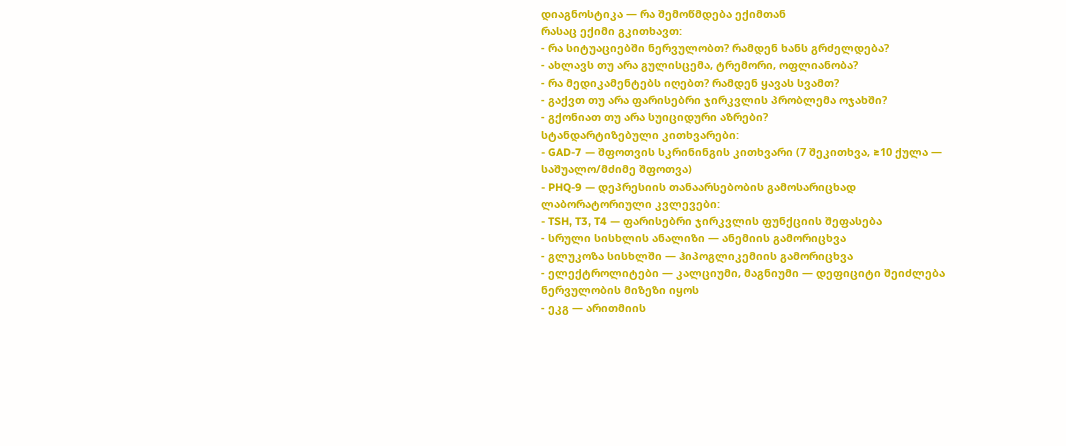დიაგნოსტიკა — რა შემოწმდება ექიმთან
რასაც ექიმი გკითხავთ:
- რა სიტუაციებში ნერვულობთ? რამდენ ხანს გრძელდება?
- ახლავს თუ არა გულისცემა, ტრემორი, ოფლიანობა?
- რა მედიკამენტებს იღებთ? რამდენ ყავას სვამთ?
- გაქვთ თუ არა ფარისებრი ჯირკვლის პრობლემა ოჯახში?
- გქონიათ თუ არა სუიციდური აზრები?
სტანდარტიზებული კითხვარები:
- GAD-7 — შფოთვის სკრინინგის კითხვარი (7 შეკითხვა, ≥10 ქულა — საშუალო/მძიმე შფოთვა)
- PHQ-9 — დეპრესიის თანაარსებობის გამოსარიცხად
ლაბორატორიული კვლევები:
- TSH, T3, T4 — ფარისებრი ჯირკვლის ფუნქციის შეფასება
- სრული სისხლის ანალიზი — ანემიის გამორიცხვა
- გლუკოზა სისხლში — ჰიპოგლიკემიის გამორიცხვა
- ელექტროლიტები — კალციუმი, მაგნიუმი — დეფიციტი შეიძლება ნერვულობის მიზეზი იყოს
- ეკგ — არითმიის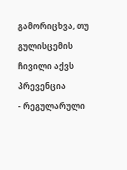გამორიცხვა, თუ გულისცემის ჩივილი აქვს
პრევენცია
- რეგულარული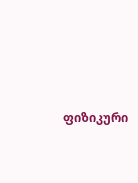ფიზიკური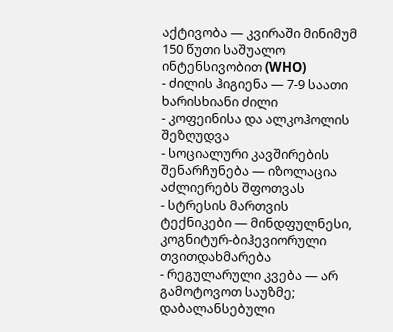აქტივობა — კვირაში მინიმუმ 150 წუთი საშუალო ინტენსივობით (WHO)
- ძილის ჰიგიენა — 7-9 საათი ხარისხიანი ძილი
- კოფეინისა და ალკოჰოლის შეზღუდვა
- სოციალური კავშირების შენარჩუნება — იზოლაცია აძლიერებს შფოთვას
- სტრესის მართვის ტექნიკები — მინდფულნესი, კოგნიტურ-ბიჰევიორული თვითდახმარება
- რეგულარული კვება — არ გამოტოვოთ საუზმე; დაბალანსებული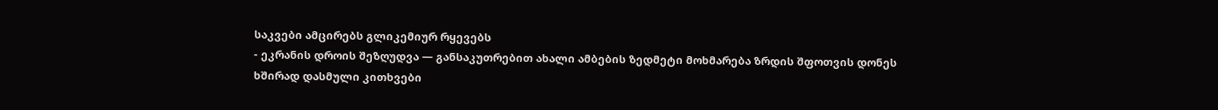საკვები ამცირებს გლიკემიურ რყევებს
- ეკრანის დროის შეზღუდვა — განსაკუთრებით ახალი ამბების ზედმეტი მოხმარება ზრდის შფოთვის დონეს
ხშირად დასმული კითხვები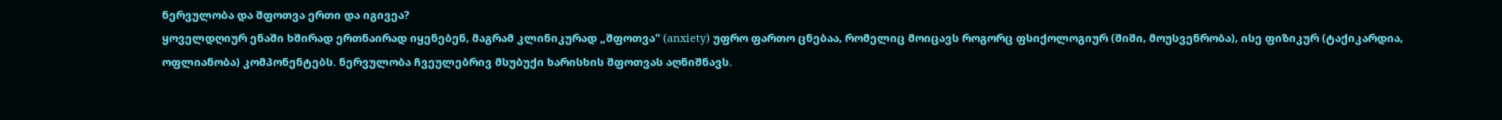ნერვულობა და შფოთვა ერთი და იგივეა?
ყოველდღიურ ენაში ხშირად ერთნაირად იყენებენ, მაგრამ კლინიკურად „შფოთვა" (anxiety) უფრო ფართო ცნებაა, რომელიც მოიცავს როგორც ფსიქოლოგიურ (შიში, მოუსვენრობა), ისე ფიზიკურ (ტაქიკარდია, ოფლიანობა) კომპონენტებს. ნერვულობა ჩვეულებრივ მსუბუქი ხარისხის შფოთვას აღნიშნავს.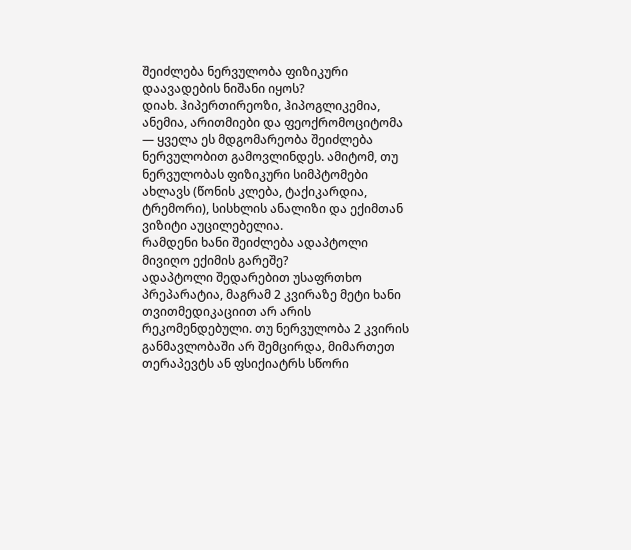შეიძლება ნერვულობა ფიზიკური დაავადების ნიშანი იყოს?
დიახ. ჰიპერთირეოზი, ჰიპოგლიკემია, ანემია, არითმიები და ფეოქრომოციტომა — ყველა ეს მდგომარეობა შეიძლება ნერვულობით გამოვლინდეს. ამიტომ, თუ ნერვულობას ფიზიკური სიმპტომები ახლავს (წონის კლება, ტაქიკარდია, ტრემორი), სისხლის ანალიზი და ექიმთან ვიზიტი აუცილებელია.
რამდენი ხანი შეიძლება ადაპტოლი მივიღო ექიმის გარეშე?
ადაპტოლი შედარებით უსაფრთხო პრეპარატია, მაგრამ 2 კვირაზე მეტი ხანი თვითმედიკაციით არ არის რეკომენდებული. თუ ნერვულობა 2 კვირის განმავლობაში არ შემცირდა, მიმართეთ თერაპევტს ან ფსიქიატრს სწორი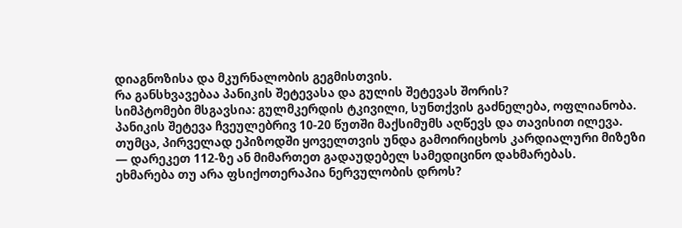დიაგნოზისა და მკურნალობის გეგმისთვის.
რა განსხვავებაა პანიკის შეტევასა და გულის შეტევას შორის?
სიმპტომები მსგავსია: გულმკერდის ტკივილი, სუნთქვის გაძნელება, ოფლიანობა. პანიკის შეტევა ჩვეულებრივ 10-20 წუთში მაქსიმუმს აღწევს და თავისით ილევა. თუმცა, პირველად ეპიზოდში ყოველთვის უნდა გამოირიცხოს კარდიალური მიზეზი — დარეკეთ 112-ზე ან მიმართეთ გადაუდებელ სამედიცინო დახმარებას.
ეხმარება თუ არა ფსიქოთერაპია ნერვულობის დროს?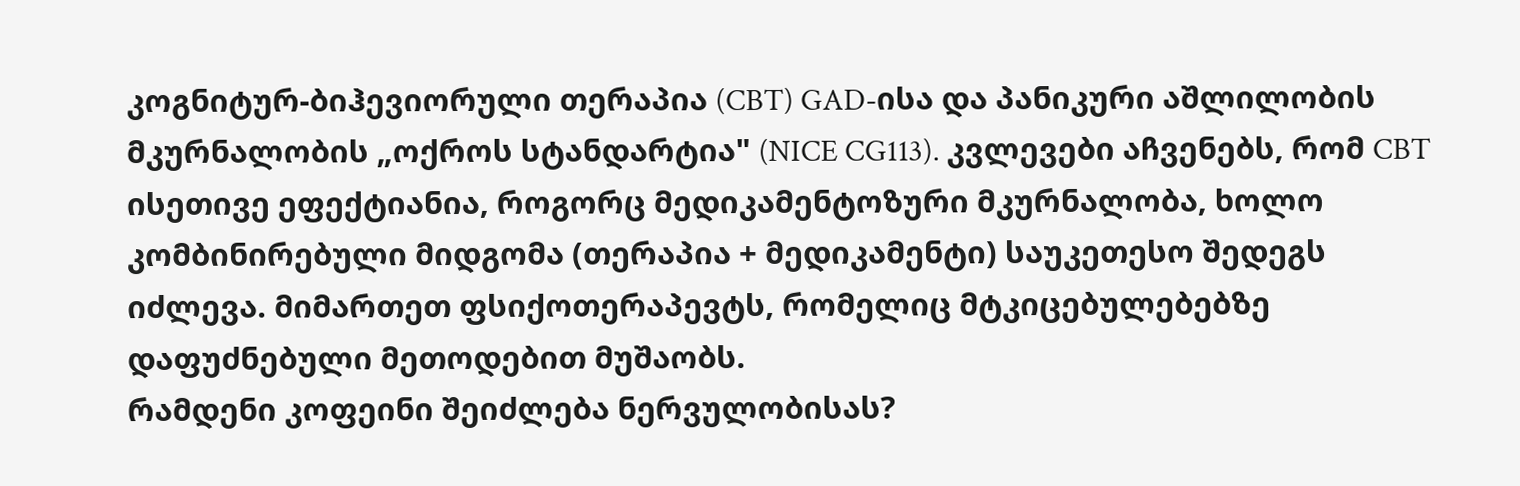კოგნიტურ-ბიჰევიორული თერაპია (CBT) GAD-ისა და პანიკური აშლილობის მკურნალობის „ოქროს სტანდარტია" (NICE CG113). კვლევები აჩვენებს, რომ CBT ისეთივე ეფექტიანია, როგორც მედიკამენტოზური მკურნალობა, ხოლო კომბინირებული მიდგომა (თერაპია + მედიკამენტი) საუკეთესო შედეგს იძლევა. მიმართეთ ფსიქოთერაპევტს, რომელიც მტკიცებულებებზე დაფუძნებული მეთოდებით მუშაობს.
რამდენი კოფეინი შეიძლება ნერვულობისას?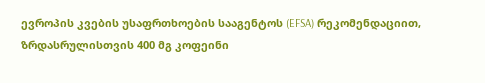ევროპის კვების უსაფრთხოების სააგენტოს (EFSA) რეკომენდაციით, ზრდასრულისთვის 400 მგ კოფეინი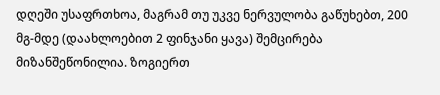დღეში უსაფრთხოა, მაგრამ თუ უკვე ნერვულობა გაწუხებთ, 200 მგ-მდე (დაახლოებით 2 ფინჯანი ყავა) შემცირება მიზანშეწონილია. ზოგიერთ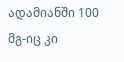ადამიანში 100 მგ-იც კი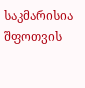საკმარისია შფოთვის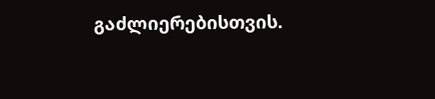გაძლიერებისთვის.